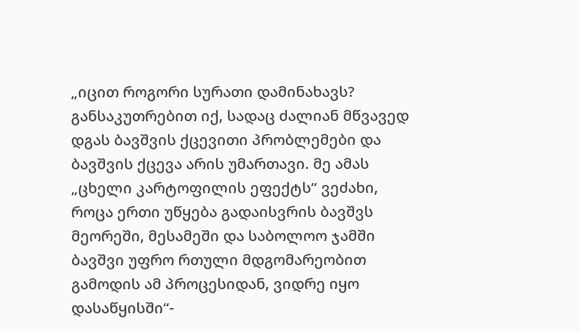„იცით როგორი სურათი დამინახავს? განსაკუთრებით იქ, სადაც ძალიან მწვავედ დგას ბავშვის ქცევითი პრობლემები და ბავშვის ქცევა არის უმართავი. მე ამას „ცხელი კარტოფილის ეფექტს“ ვეძახი, როცა ერთი უწყება გადაისვრის ბავშვს მეორეში, მესამეში და საბოლოო ჯამში ბავშვი უფრო რთული მდგომარეობით გამოდის ამ პროცესიდან, ვიდრე იყო დასაწყისში“-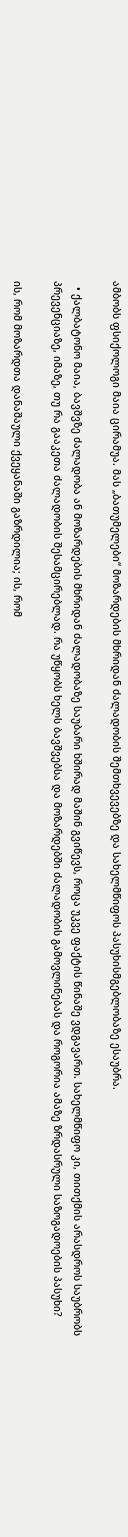ამბობს ფსიქოლოგი მაია ცირამუა. მას „ბათუმელები“ მოზარდების მხრიდან ძალადობის შემთხვევებზე და სახელმწიფოს პასუხისმგებლობაზე ესაუბრა.

  • ქალბატონო მაია, ბავშვზე ძალადობა ან მოზარდების მხრიდან ძალადობაზე საუბარი ხშირად მაშინ გვიწევს, როცა უკვე ფაქტის წინაშე ვდგავართ. სახელმწიფო კი, თითქმის არასდროს საუბრობს პრევენციაზე, იმაზე, თუ რა გააკეთა ძალადობის შესამცირებლად. რა უწყობს ხელს ბავშვებსა და მოზარდებში ძალადობის გამოვლინებას და როგორია ამაზე ზრდასრული საზოგადოების პასუხი?

ის, რომ მოზარდთა დანაშაული ქვეყანაში გაზრდილია; ის, რომ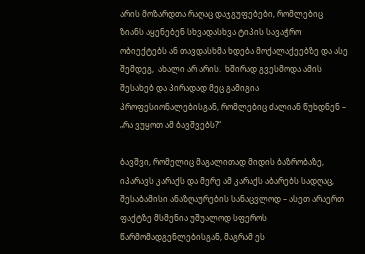არის მოზარდთა რაღაც დაჯგუფებები, რომლებიც ზიანს აყენებენ სხვადასხვა ტიპის სავაჭრო ობიექტებს ან თავდასხმა ხდება მოქალაქეებზე და ასე შემდეგ,  ახალი არ არის.  ხშირად გვესმოდა ამის შესახებ და პირადად მეც გამიგია პროფესიონალებისგან, რომლებიც ძალიან წუხდნენ – „რა ვუყოთ ამ ბავშვებს?“

ბავშვი, რომელიც მაგალითად მიდის ბაზრობაზე, იპარავს კარაქს და მერე ამ კარაქს აბარებს სადღაც, შესაბამისი ანაზღაურების სანაცვლოდ – ასეთ არაერთ ფაქტზე მსმენია უშუალოდ სფეროს წარმომადგენლებისგან, მაგრამ ეს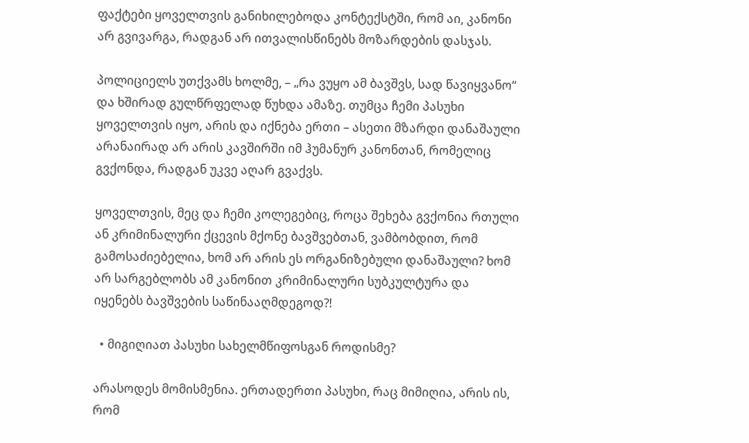ფაქტები ყოველთვის განიხილებოდა კონტექსტში, რომ აი, კანონი არ გვივარგა, რადგან არ ითვალისწინებს მოზარდების დასჯას.

პოლიციელს უთქვამს ხოლმე, – „რა ვუყო ამ ბავშვს, სად წავიყვანო“ და ხშირად გულწრფელად წუხდა ამაზე. თუმცა ჩემი პასუხი ყოველთვის იყო, არის და იქნება ერთი – ასეთი მზარდი დანაშაული არანაირად არ არის კავშირში იმ ჰუმანურ კანონთან, რომელიც გვქონდა, რადგან უკვე აღარ გვაქვს.

ყოველთვის, მეც და ჩემი კოლეგებიც, როცა შეხება გვქონია რთული ან კრიმინალური ქცევის მქონე ბავშვებთან, ვამბობდით, რომ გამოსაძიებელია, ხომ არ არის ეს ორგანიზებული დანაშაული? ხომ არ სარგებლობს ამ კანონით კრიმინალური სუბკულტურა და იყენებს ბავშვების საწინააღმდეგოდ?!

  • მიგიღიათ პასუხი სახელმწიფოსგან როდისმე?

არასოდეს მომისმენია. ერთადერთი პასუხი, რაც მიმიღია, არის ის, რომ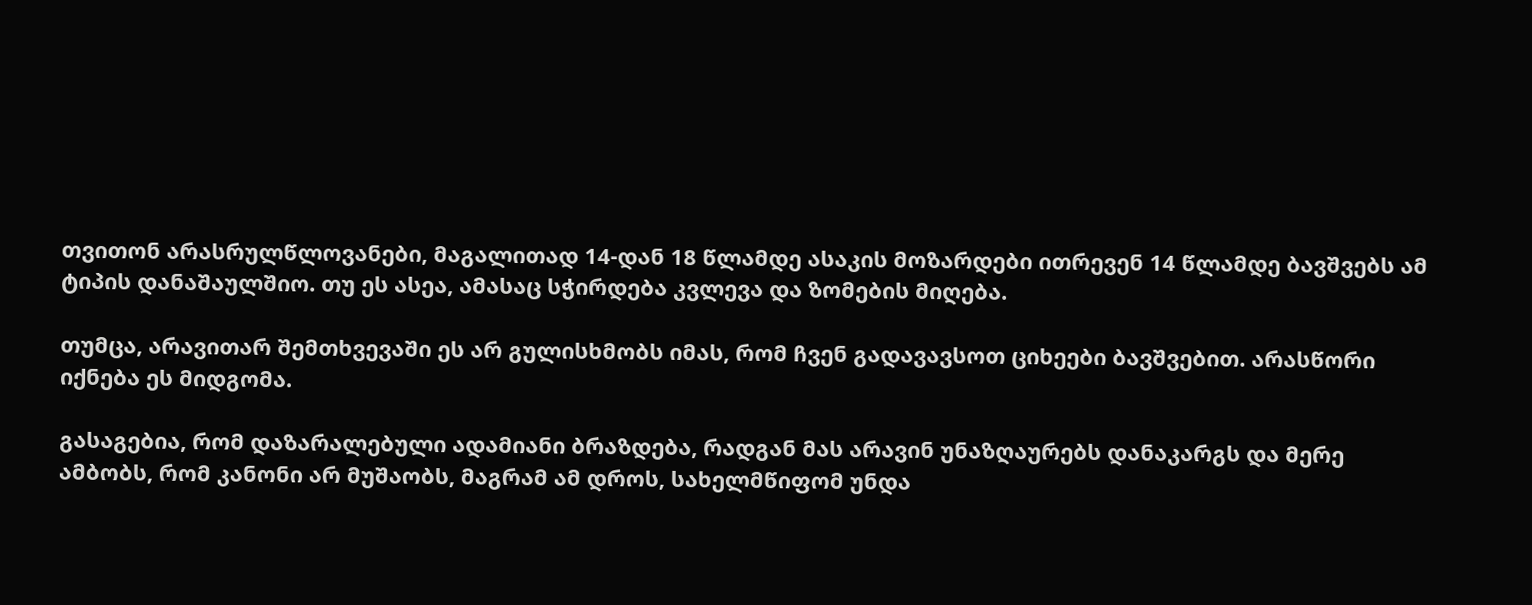თვითონ არასრულწლოვანები, მაგალითად 14-დან 18 წლამდე ასაკის მოზარდები ითრევენ 14 წლამდე ბავშვებს ამ ტიპის დანაშაულშიო. თუ ეს ასეა, ამასაც სჭირდება კვლევა და ზომების მიღება.

თუმცა, არავითარ შემთხვევაში ეს არ გულისხმობს იმას, რომ ჩვენ გადავავსოთ ციხეები ბავშვებით. არასწორი იქნება ეს მიდგომა.

გასაგებია, რომ დაზარალებული ადამიანი ბრაზდება, რადგან მას არავინ უნაზღაურებს დანაკარგს და მერე ამბობს, რომ კანონი არ მუშაობს, მაგრამ ამ დროს, სახელმწიფომ უნდა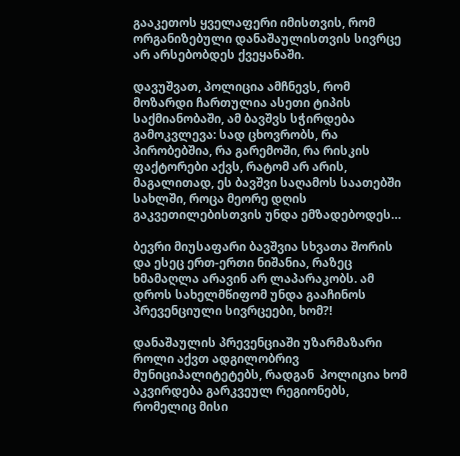გააკეთოს ყველაფერი იმისთვის, რომ ორგანიზებული დანაშაულისთვის სივრცე არ არსებობდეს ქვეყანაში.

დავუშვათ, პოლიცია ამჩნევს, რომ მოზარდი ჩართულია ასეთი ტიპის საქმიანობაში, ამ ბავშვს სჭირდება გამოკვლევა: სად ცხოვრობს, რა პირობებშია, რა გარემოში, რა რისკის ფაქტორები აქვს, რატომ არ არის, მაგალითად, ეს ბავშვი საღამოს საათებში სახლში, როცა მეორე დღის გაკვეთილებისთვის უნდა ემზადებოდეს…

ბევრი მიუსაფარი ბავშვია სხვათა შორის და ესეც ერთ-ერთი ნიშანია, რაზეც ხმამაღლა არავინ არ ლაპარაკობს. ამ დროს სახელმწიფომ უნდა გააჩინოს პრევენციული სივრცეები, ხომ?!

დანაშაულის პრევენციაში უზარმაზარი როლი აქვთ ადგილობრივ მუნიციპალიტეტებს, რადგან  პოლიცია ხომ აკვირდება გარკვეულ რეგიონებს, რომელიც მისი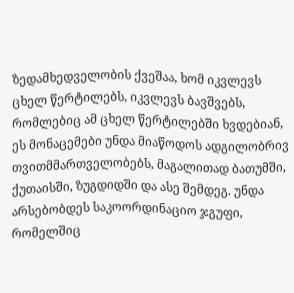ზედამხედველობის ქვეშაა, ხომ იკვლევს ცხელ წერტილებს, იკვლევს ბავშვებს, რომლებიც ამ ცხელ წერტილებში ხვდებიან, ეს მონაცემები უნდა მიაწოდოს ადგილობრივ თვითმმართველობებს, მაგალითად ბათუმში, ქუთაისში, ზუგდიდში და ასე შემდეგ. უნდა არსებობდეს საკოორდინაციო ჯგუფი, რომელშიც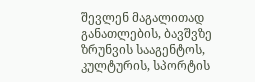შევლენ მაგალითად განათლების, ბავშვზე ზრუნვის სააგენტოს, კულტურის, სპორტის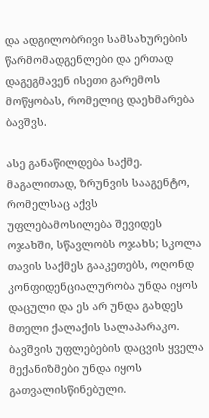და ადგილობრივი სამსახურების წარმომადგენლები და ერთად დაგეგმავენ ისეთი გარემოს მოწყობას, რომელიც დაეხმარება ბავშვს.

ასე განაწილდება საქმე. მაგალითად, ზრუნვის სააგენტო, რომელსაც აქვს უფლებამოსილება შევიდეს ოჯახში, სწავლობს ოჯახს; სკოლა თავის საქმეს გააკეთებს, ოღონდ კონფიდენციალურობა უნდა იყოს დაცული და ეს არ უნდა გახდეს მთელი ქალაქის სალაპარაკო. ბავშვის უფლებების დაცვის ყველა მექანიზმები უნდა იყოს გათვალისწინებული.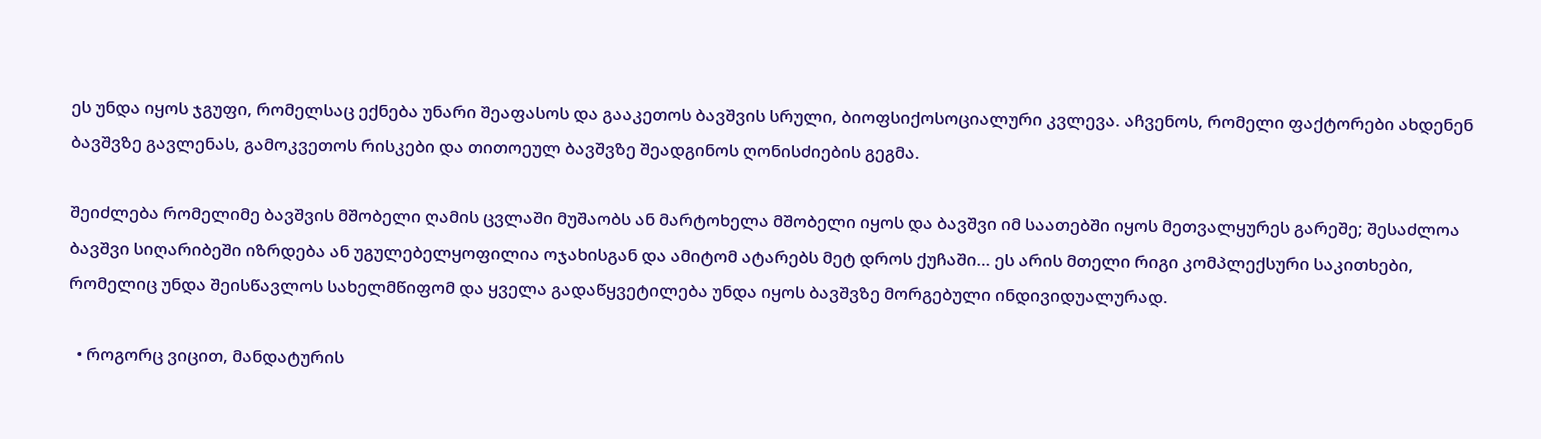ეს უნდა იყოს ჯგუფი, რომელსაც ექნება უნარი შეაფასოს და გააკეთოს ბავშვის სრული, ბიოფსიქოსოციალური კვლევა. აჩვენოს, რომელი ფაქტორები ახდენენ ბავშვზე გავლენას, გამოკვეთოს რისკები და თითოეულ ბავშვზე შეადგინოს ღონისძიების გეგმა.

შეიძლება რომელიმე ბავშვის მშობელი ღამის ცვლაში მუშაობს ან მარტოხელა მშობელი იყოს და ბავშვი იმ საათებში იყოს მეთვალყურეს გარეშე; შესაძლოა ბავშვი სიღარიბეში იზრდება ან უგულებელყოფილია ოჯახისგან და ამიტომ ატარებს მეტ დროს ქუჩაში… ეს არის მთელი რიგი კომპლექსური საკითხები, რომელიც უნდა შეისწავლოს სახელმწიფომ და ყველა გადაწყვეტილება უნდა იყოს ბავშვზე მორგებული ინდივიდუალურად.

  • როგორც ვიცით, მანდატურის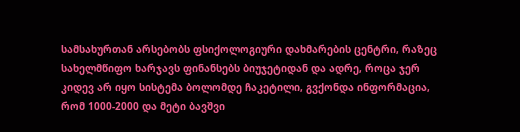სამსახურთან არსებობს ფსიქოლოგიური დახმარების ცენტრი, რაზეც სახელმწიფო ხარჯავს ფინანსებს ბიუჯეტიდან და ადრე, როცა ჯერ კიდევ არ იყო სისტემა ბოლომდე ჩაკეტილი, გვქონდა ინფორმაცია, რომ 1000-2000 და მეტი ბავშვი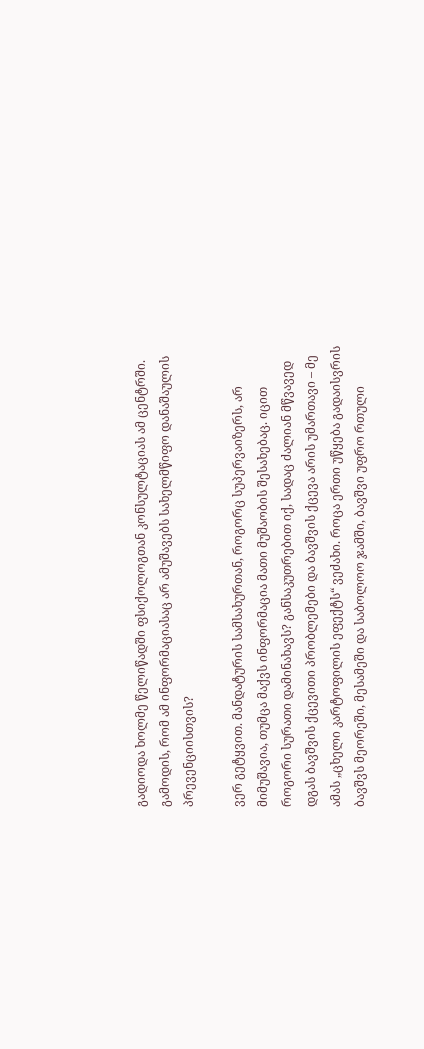გადიოდა ხოლმე წელიწადში ფსიქოლოგთან კონსულტაციას ამ ცენტრში. გამოდის, რომ ამ ინფორმაციასაც არ ამუშავებს სახელმწიფო დანაშაულის პრევენციისთვის?

ვერ გეტყვით. მანდატურის სამსახურთან, როგორც სუპერვაიზერს, არ მიმუშავია, თუმცა მაქვს ინფორმაცია მათი მუშაობის შესახებაც. იცით როგორი სურათი დამინახავს? განსაკუთრებით იქ, სადაც ძალიან მწვავედ დგას ბავშვის ქცევითი პრობლემები და ბავშვის ქცევა არის უმართავი – მე ამას „ცხელი კარტოფილის ეფექტს“ ვეძახი. როცა ერთი უწყება გადაისვრის ბავშვს მეორეში, მესამეში და საბოლოო ჯამში, ბავშვი უფრო რთული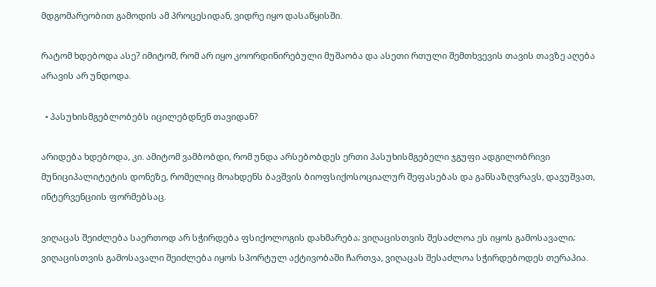მდგომარეობით გამოდის ამ პროცესიდან, ვიდრე იყო დასაწყისში.

რატომ ხდებოდა ასე? იმიტომ, რომ არ იყო კოორდინირებული მუშაობა და ასეთი რთული შემთხვევის თავის თავზე აღება არავის არ უნდოდა.

  • პასუხისმგებლობებს იცილებდნენ თავიდან?

არიდება ხდებოდა, კი. ამიტომ ვამბობდი, რომ უნდა არსებობდეს ერთი პასუხისმგებელი ჯგუფი ადგილობრივი მუნიციპალიტეტის დონეზე, რომელიც მოახდენს ბავშვის ბიოფსიქოსოციალურ შეფასებას და განსაზღვრავს, დავუშვათ, ინტერვენციის ფორმებსაც.

ვიღაცას შეიძლება საერთოდ არ სჭირდება ფსიქოლოგის დახმარება; ვიღაცისთვის შესაძლოა ეს იყოს გამოსავალი; ვიღაცისთვის გამოსავალი შეიძლება იყოს სპორტულ აქტივობაში ჩართვა, ვიღაცას შესაძლოა სჭირდებოდეს თერაპია.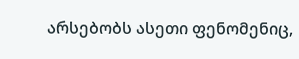არსებობს ასეთი ფენომენიც,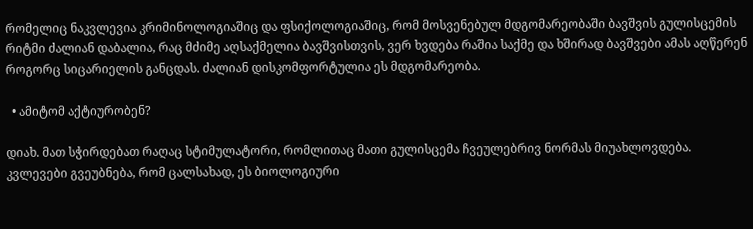რომელიც ნაკვლევია კრიმინოლოგიაშიც და ფსიქოლოგიაშიც, რომ მოსვენებულ მდგომარეობაში ბავშვის გულისცემის რიტმი ძალიან დაბალია, რაც მძიმე აღსაქმელია ბავშვისთვის, ვერ ხვდება რაშია საქმე და ხშირად ბავშვები ამას აღწერენ როგორც სიცარიელის განცდას. ძალიან დისკომფორტულია ეს მდგომარეობა.

  • ამიტომ აქტიურობენ?

დიახ. მათ სჭირდებათ რაღაც სტიმულატორი, რომლითაც მათი გულისცემა ჩვეულებრივ ნორმას მიუახლოვდება. კვლევები გვეუბნება, რომ ცალსახად, ეს ბიოლოგიური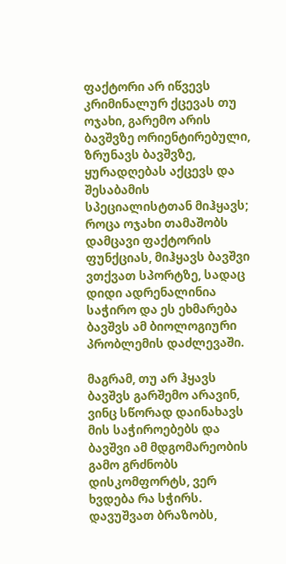ფაქტორი არ იწვევს კრიმინალურ ქცევას თუ ოჯახი, გარემო არის ბავშვზე ორიენტირებული, ზრუნავს ბავშვზე, ყურადღებას აქცევს და შესაბამის სპეციალისტთან მიჰყავს; როცა ოჯახი თამაშობს დამცავი ფაქტორის ფუნქციას, მიჰყავს ბავშვი ვთქვათ სპორტზე, სადაც დიდი ადრენალინია საჭირო და ეს ეხმარება ბავშვს ამ ბიოლოგიური პრობლემის დაძლევაში.

მაგრამ, თუ არ ჰყავს ბავშვს გარშემო არავინ, ვინც სწორად დაინახავს მის საჭიროებებს და ბავშვი ამ მდგომარეობის გამო გრძნობს დისკომფორტს, ვერ ხვდება რა სჭირს. დავუშვათ ბრაზობს,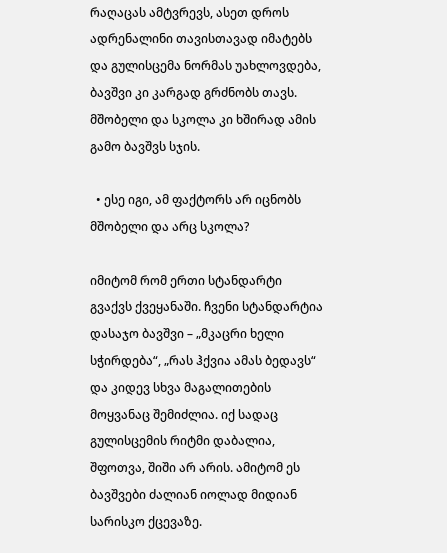რაღაცას ამტვრევს, ასეთ დროს ადრენალინი თავისთავად იმატებს და გულისცემა ნორმას უახლოვდება, ბავშვი კი კარგად გრძნობს თავს. მშობელი და სკოლა კი ხშირად ამის გამო ბავშვს სჯის.

  • ესე იგი, ამ ფაქტორს არ იცნობს მშობელი და არც სკოლა?

იმიტომ რომ ერთი სტანდარტი გვაქვს ქვეყანაში. ჩვენი სტანდარტია დასაჯო ბავშვი – „მკაცრი ხელი სჭირდება“, „რას ჰქვია ამას ბედავს“ და კიდევ სხვა მაგალითების მოყვანაც შემიძლია. იქ სადაც გულისცემის რიტმი დაბალია, შფოთვა, შიში არ არის. ამიტომ ეს ბავშვები ძალიან იოლად მიდიან სარისკო ქცევაზე.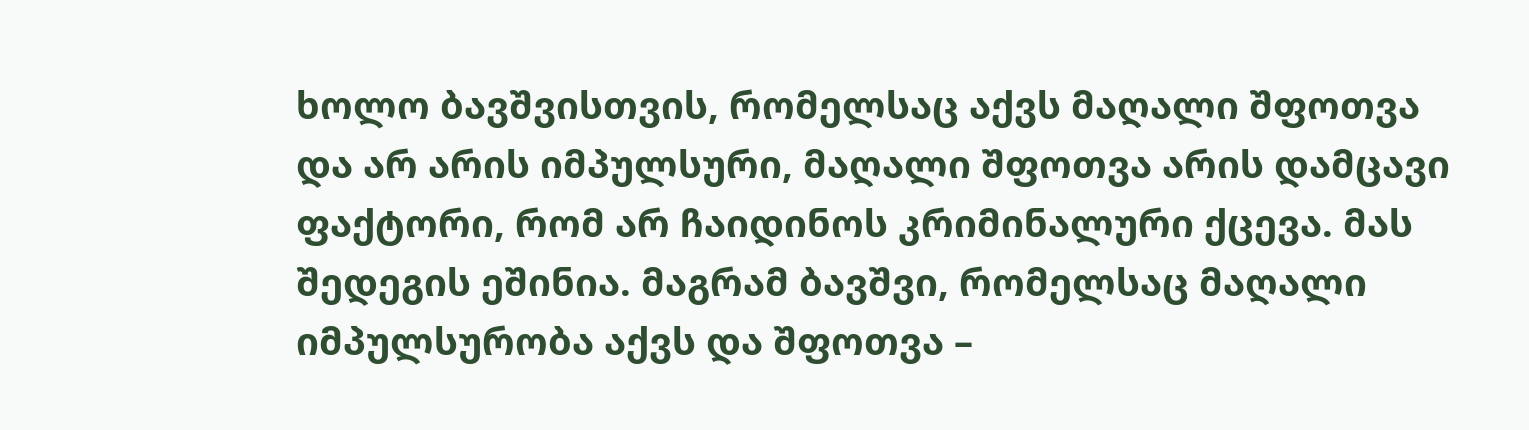ხოლო ბავშვისთვის, რომელსაც აქვს მაღალი შფოთვა და არ არის იმპულსური, მაღალი შფოთვა არის დამცავი ფაქტორი, რომ არ ჩაიდინოს კრიმინალური ქცევა. მას შედეგის ეშინია. მაგრამ ბავშვი, რომელსაც მაღალი იმპულსურობა აქვს და შფოთვა –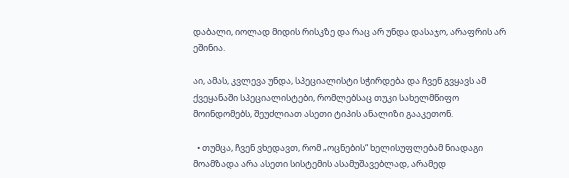დაბალი, იოლად მიდის რისკზე და რაც არ უნდა დასაჯო, არაფრის არ ეშინია.

აი, ამას, კვლევა უნდა, სპეციალისტი სჭირდება და ჩვენ გვყავს ამ ქვეყანაში სპეციალისტები, რომლებსაც თუკი სახელმწიფო მოინდომებს, შეუძლიათ ასეთი ტიპის ანალიზი გააკეთონ.

  • თუმცა, ჩვენ ვხედავთ, რომ „ოცნების“ ხელისუფლებამ ნიადაგი მოამზადა არა ასეთი სისტემის ასამუშავებლად, არამედ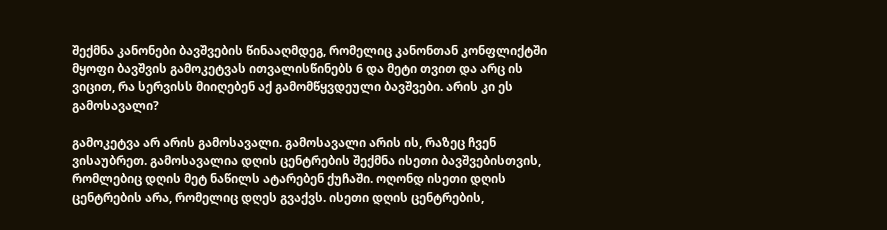შექმნა კანონები ბავშვების წინააღმდეგ, რომელიც კანონთან კონფლიქტში მყოფი ბავშვის გამოკეტვას ითვალისწინებს 6 და მეტი თვით და არც ის ვიცით, რა სერვისს მიიღებენ აქ გამომწყვდეული ბავშვები. არის კი ეს გამოსავალი?

გამოკეტვა არ არის გამოსავალი. გამოსავალი არის ის, რაზეც ჩვენ ვისაუბრეთ. გამოსავალია დღის ცენტრების შექმნა ისეთი ბავშვებისთვის, რომლებიც დღის მეტ ნაწილს ატარებენ ქუჩაში. ოღონდ ისეთი დღის ცენტრების არა, რომელიც დღეს გვაქვს. ისეთი დღის ცენტრების,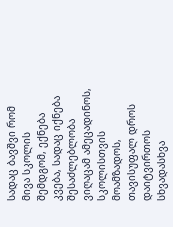სადაც ბავშვი რომ მივა სკოლის შემდგომ, ექნება კვება, სადაც იქნება შესაძლებლობა ვიღაცამ ამეცადინოს, სკოლისთვის მოამზადოს, თავისუფალ დროს  დაიტვირთოს სხვადასხვა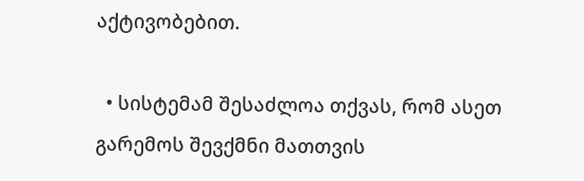აქტივობებით.

  • სისტემამ შესაძლოა თქვას, რომ ასეთ გარემოს შევქმნი მათთვის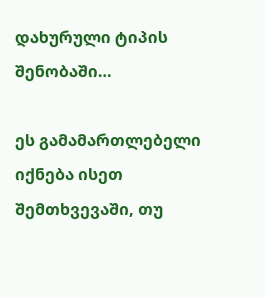დახურული ტიპის შენობაში…

ეს გამამართლებელი იქნება ისეთ შემთხვევაში, თუ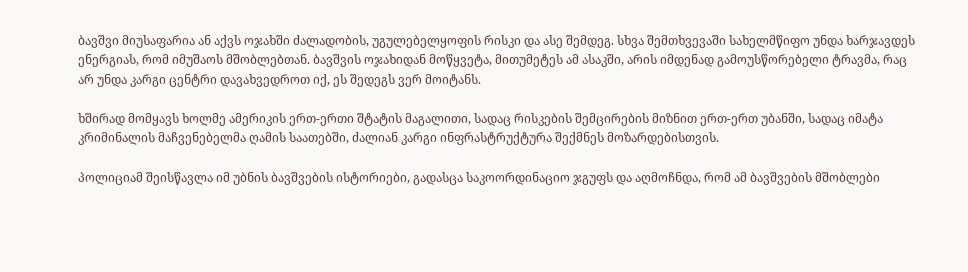ბავშვი მიუსაფარია ან აქვს ოჯახში ძალადობის, უგულებელყოფის რისკი და ასე შემდეგ. სხვა შემთხვევაში სახელმწიფო უნდა ხარჯავდეს ენერგიას, რომ იმუშაოს მშობლებთან. ბავშვის ოჯახიდან მოწყვეტა, მითუმეტეს ამ ასაკში, არის იმდენად გამოუსწორებელი ტრავმა, რაც არ უნდა კარგი ცენტრი დავახვედროთ იქ, ეს შედეგს ვერ მოიტანს.

ხშირად მომყავს ხოლმე ამერიკის ერთ-ერთი შტატის მაგალითი, სადაც რისკების შემცირების მიზნით ერთ-ერთ უბანში, სადაც იმატა კრიმინალის მაჩვენებელმა ღამის საათებში, ძალიან კარგი ინფრასტრუქტურა შექმნეს მოზარდებისთვის.

პოლიციამ შეისწავლა იმ უბნის ბავშვების ისტორიები, გადასცა საკოორდინაციო ჯგუფს და აღმოჩნდა, რომ ამ ბავშვების მშობლები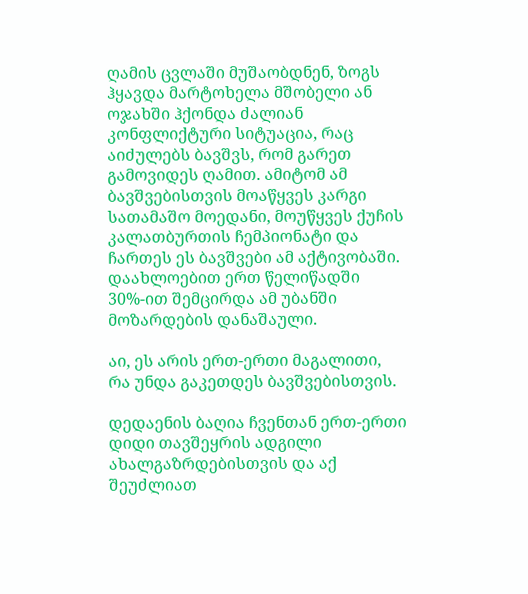ღამის ცვლაში მუშაობდნენ, ზოგს ჰყავდა მარტოხელა მშობელი ან ოჯახში ჰქონდა ძალიან კონფლიქტური სიტუაცია, რაც აიძულებს ბავშვს, რომ გარეთ გამოვიდეს ღამით. ამიტომ ამ ბავშვებისთვის მოაწყვეს კარგი სათამაშო მოედანი, მოუწყვეს ქუჩის კალათბურთის ჩემპიონატი და ჩართეს ეს ბავშვები ამ აქტივობაში. დაახლოებით ერთ წელიწადში 30%-ით შემცირდა ამ უბანში მოზარდების დანაშაული.

აი, ეს არის ერთ-ერთი მაგალითი, რა უნდა გაკეთდეს ბავშვებისთვის.

დედაენის ბაღია ჩვენთან ერთ-ერთი დიდი თავშეყრის ადგილი ახალგაზრდებისთვის და აქ შეუძლიათ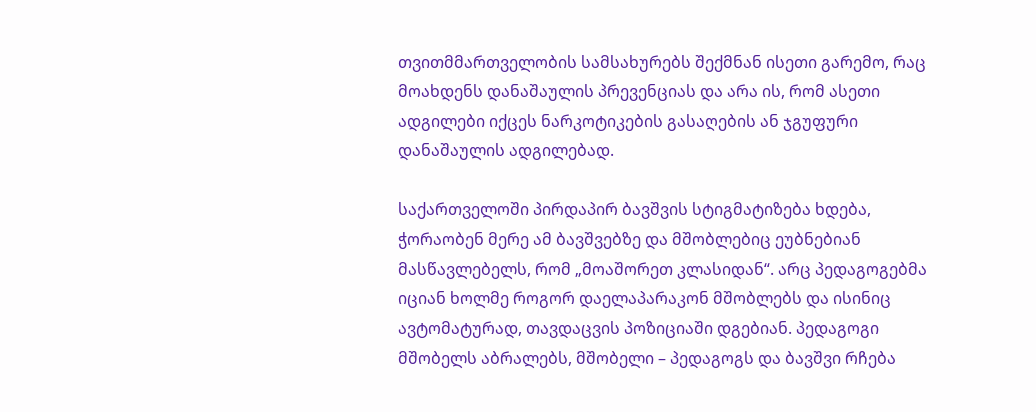თვითმმართველობის სამსახურებს შექმნან ისეთი გარემო, რაც მოახდენს დანაშაულის პრევენციას და არა ის, რომ ასეთი ადგილები იქცეს ნარკოტიკების გასაღების ან ჯგუფური დანაშაულის ადგილებად.

საქართველოში პირდაპირ ბავშვის სტიგმატიზება ხდება, ჭორაობენ მერე ამ ბავშვებზე და მშობლებიც ეუბნებიან მასწავლებელს, რომ „მოაშორეთ კლასიდან“. არც პედაგოგებმა იციან ხოლმე როგორ დაელაპარაკონ მშობლებს და ისინიც ავტომატურად, თავდაცვის პოზიციაში დგებიან. პედაგოგი მშობელს აბრალებს, მშობელი – პედაგოგს და ბავშვი რჩება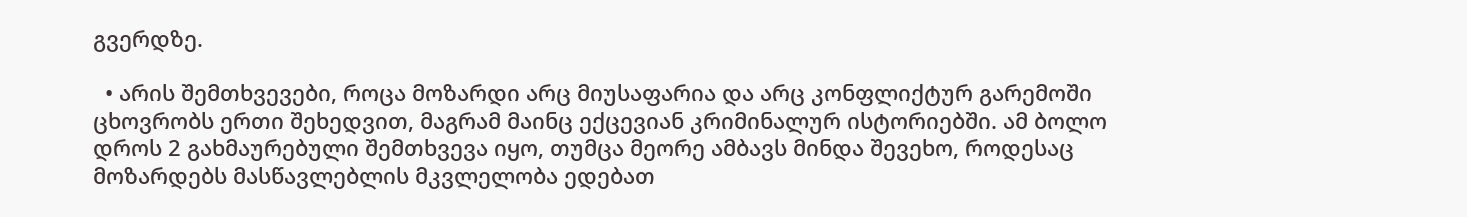გვერდზე.

  • არის შემთხვევები, როცა მოზარდი არც მიუსაფარია და არც კონფლიქტურ გარემოში ცხოვრობს ერთი შეხედვით, მაგრამ მაინც ექცევიან კრიმინალურ ისტორიებში. ამ ბოლო დროს 2 გახმაურებული შემთხვევა იყო, თუმცა მეორე ამბავს მინდა შევეხო, როდესაც მოზარდებს მასწავლებლის მკვლელობა ედებათ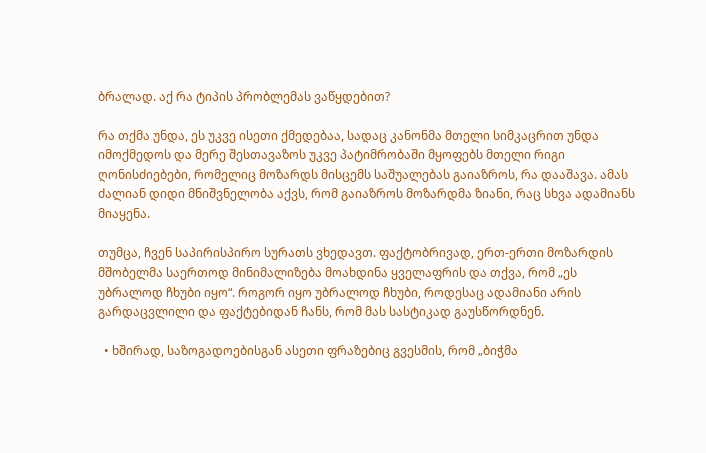ბრალად. აქ რა ტიპის პრობლემას ვაწყდებით?

რა თქმა უნდა, ეს უკვე ისეთი ქმედებაა, სადაც კანონმა მთელი სიმკაცრით უნდა იმოქმედოს და მერე შესთავაზოს უკვე პატიმრობაში მყოფებს მთელი რიგი ღონისძიებები, რომელიც მოზარდს მისცემს საშუალებას გაიაზროს, რა დააშავა. ამას ძალიან დიდი მნიშვნელობა აქვს, რომ გაიაზროს მოზარდმა ზიანი, რაც სხვა ადამიანს მიაყენა.

თუმცა, ჩვენ საპირისპირო სურათს ვხედავთ. ფაქტობრივად, ერთ-ერთი მოზარდის მშობელმა საერთოდ მინიმალიზება მოახდინა ყველაფრის და თქვა, რომ „ეს უბრალოდ ჩხუბი იყო“. როგორ იყო უბრალოდ ჩხუბი, როდესაც ადამიანი არის გარდაცვლილი და ფაქტებიდან ჩანს, რომ მას სასტიკად გაუსწორდნენ.

  • ხშირად, საზოგადოებისგან ასეთი ფრაზებიც გვესმის, რომ „ბიჭმა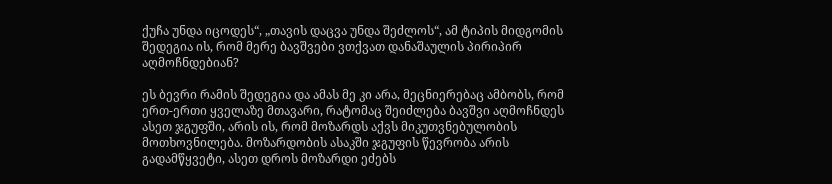ქუჩა უნდა იცოდეს“, „თავის დაცვა უნდა შეძლოს“, ამ ტიპის მიდგომის შედეგია ის, რომ მერე ბავშვები ვთქვათ დანაშაულის პირიპირ აღმოჩნდებიან?

ეს ბევრი რამის შედეგია და ამას მე კი არა, მეცნიერებაც ამბობს, რომ ერთ-ერთი ყველაზე მთავარი, რატომაც შეიძლება ბავშვი აღმოჩნდეს ასეთ ჯგუფში, არის ის, რომ მოზარდს აქვს მიკუთვნებულობის მოთხოვნილება. მოზარდობის ასაკში ჯგუფის წევრობა არის გადამწყვეტი, ასეთ დროს მოზარდი ეძებს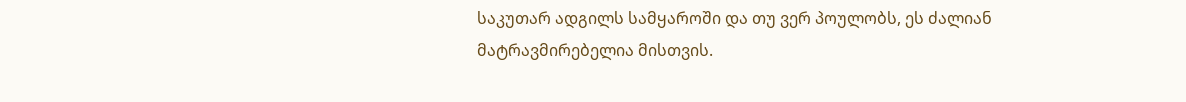საკუთარ ადგილს სამყაროში და თუ ვერ პოულობს, ეს ძალიან მატრავმირებელია მისთვის.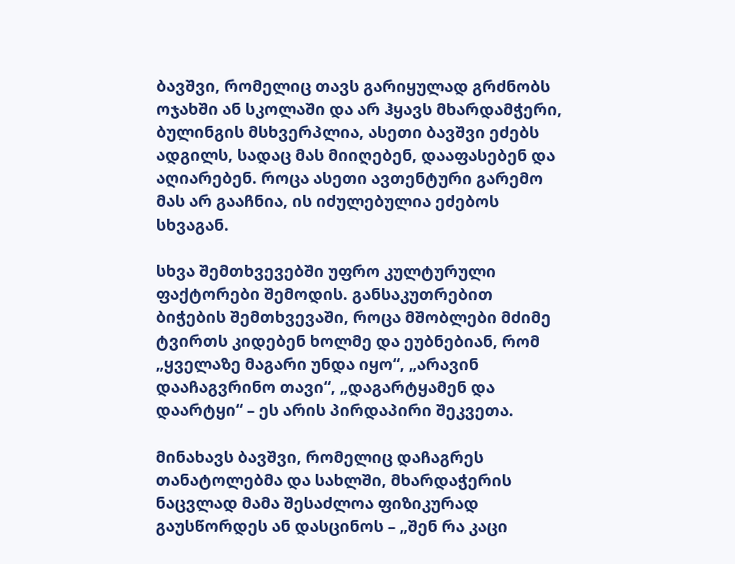ბავშვი, რომელიც თავს გარიყულად გრძნობს ოჯახში ან სკოლაში და არ ჰყავს მხარდამჭერი, ბულინგის მსხვერპლია, ასეთი ბავშვი ეძებს ადგილს, სადაც მას მიიღებენ, დააფასებენ და აღიარებენ. როცა ასეთი ავთენტური გარემო მას არ გააჩნია, ის იძულებულია ეძებოს სხვაგან.

სხვა შემთხვევებში უფრო კულტურული ფაქტორები შემოდის. განსაკუთრებით ბიჭების შემთხვევაში, როცა მშობლები მძიმე ტვირთს კიდებენ ხოლმე და ეუბნებიან, რომ „ყველაზე მაგარი უნდა იყო“, „არავინ დააჩაგვრინო თავი“, „დაგარტყამენ და დაარტყი“ – ეს არის პირდაპირი შეკვეთა.

მინახავს ბავშვი, რომელიც დაჩაგრეს თანატოლებმა და სახლში, მხარდაჭერის ნაცვლად მამა შესაძლოა ფიზიკურად გაუსწორდეს ან დასცინოს – „შენ რა კაცი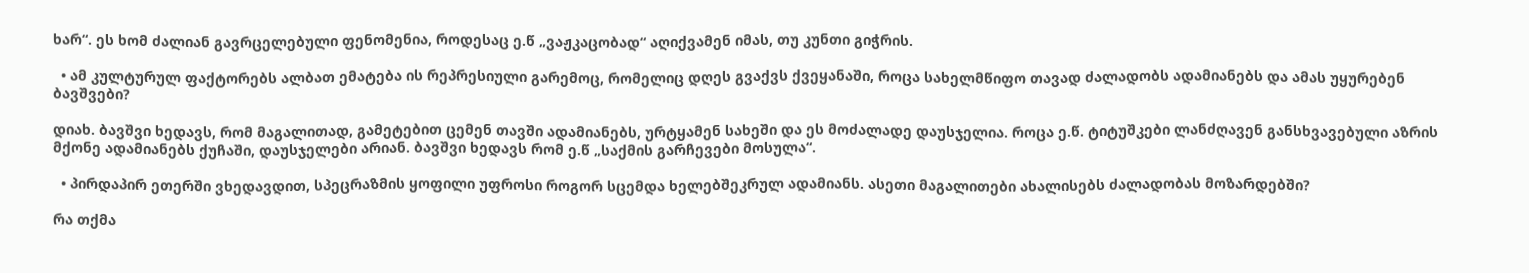ხარ“. ეს ხომ ძალიან გავრცელებული ფენომენია, როდესაც ე.წ „ვაჟკაცობად“ აღიქვამენ იმას, თუ კუნთი გიჭრის.

  • ამ კულტურულ ფაქტორებს ალბათ ემატება ის რეპრესიული გარემოც, რომელიც დღეს გვაქვს ქვეყანაში, როცა სახელმწიფო თავად ძალადობს ადამიანებს და ამას უყურებენ ბავშვები?

დიახ. ბავშვი ხედავს, რომ მაგალითად, გამეტებით ცემენ თავში ადამიანებს, ურტყამენ სახეში და ეს მოძალადე დაუსჯელია. როცა ე.წ. ტიტუშკები ლანძღავენ განსხვავებული აზრის მქონე ადამიანებს ქუჩაში, დაუსჯელები არიან. ბავშვი ხედავს რომ ე.წ „საქმის გარჩევები მოსულა“.

  • პირდაპირ ეთერში ვხედავდით, სპეცრაზმის ყოფილი უფროსი როგორ სცემდა ხელებშეკრულ ადამიანს. ასეთი მაგალითები ახალისებს ძალადობას მოზარდებში?

რა თქმა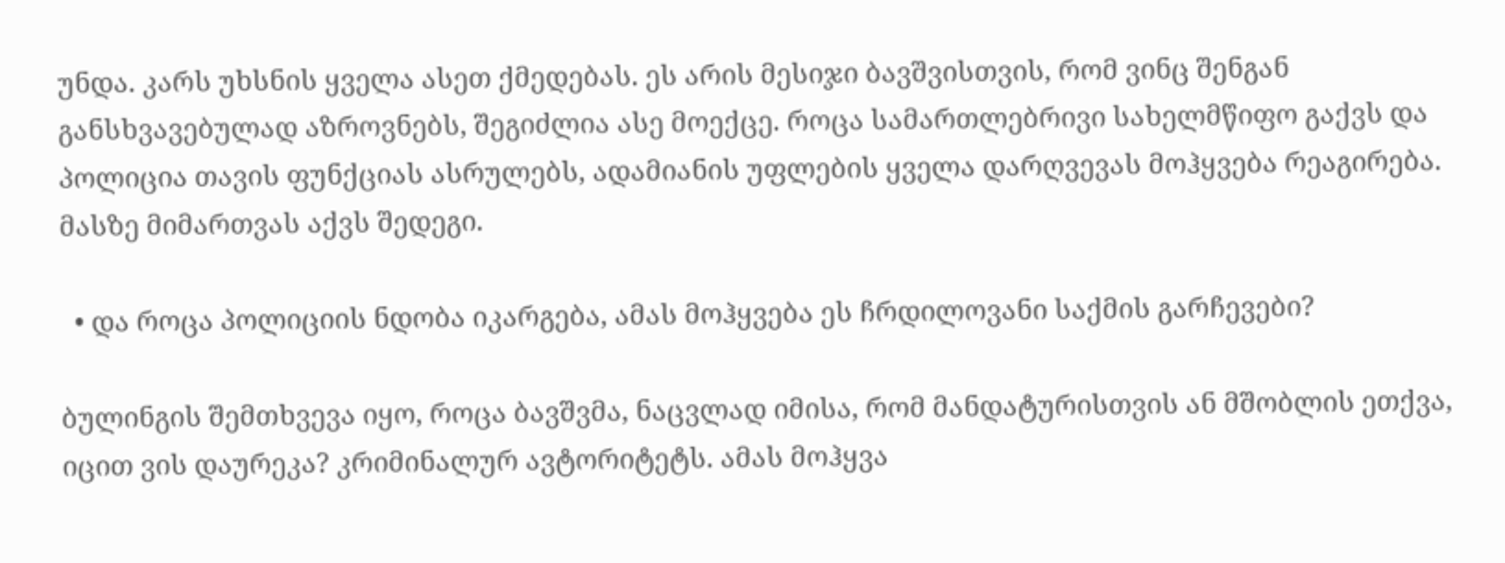უნდა. კარს უხსნის ყველა ასეთ ქმედებას. ეს არის მესიჯი ბავშვისთვის, რომ ვინც შენგან განსხვავებულად აზროვნებს, შეგიძლია ასე მოექცე. როცა სამართლებრივი სახელმწიფო გაქვს და პოლიცია თავის ფუნქციას ასრულებს, ადამიანის უფლების ყველა დარღვევას მოჰყვება რეაგირება. მასზე მიმართვას აქვს შედეგი.

  • და როცა პოლიციის ნდობა იკარგება, ამას მოჰყვება ეს ჩრდილოვანი საქმის გარჩევები?

ბულინგის შემთხვევა იყო, როცა ბავშვმა, ნაცვლად იმისა, რომ მანდატურისთვის ან მშობლის ეთქვა, იცით ვის დაურეკა? კრიმინალურ ავტორიტეტს. ამას მოჰყვა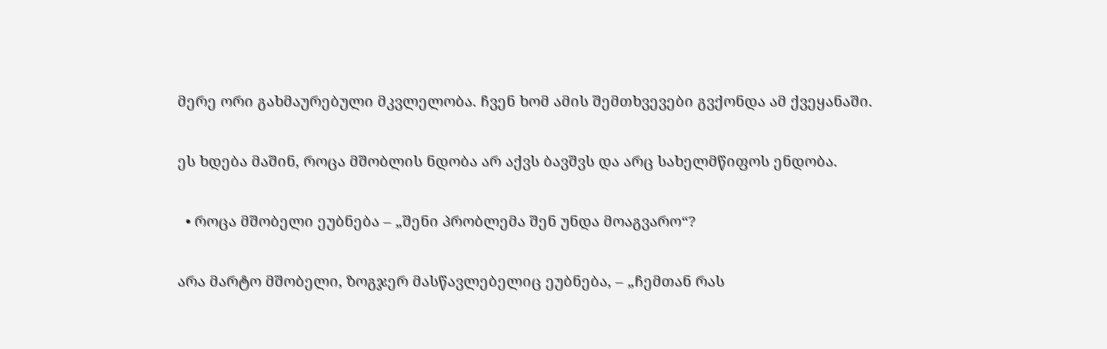მერე ორი გახმაურებული მკვლელობა. ჩვენ ხომ ამის შემთხვევები გვქონდა ამ ქვეყანაში.

ეს ხდება მაშინ, როცა მშობლის ნდობა არ აქვს ბავშვს და არც სახელმწიფოს ენდობა.

  • როცა მშობელი ეუბნება – „შენი პრობლემა შენ უნდა მოაგვარო“?

არა მარტო მშობელი, ზოგჯერ მასწავლებელიც ეუბნება, – „ჩემთან რას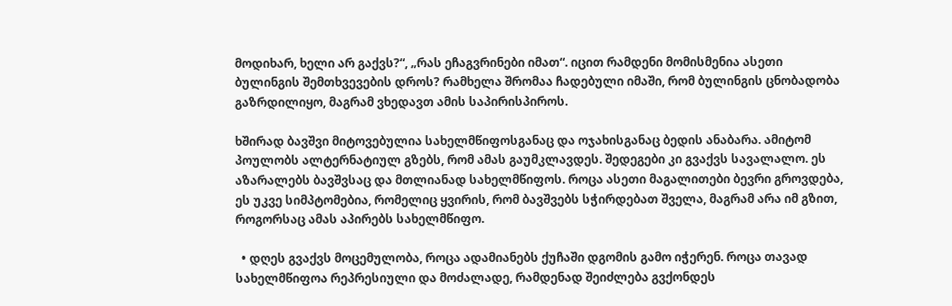მოდიხარ, ხელი არ გაქვს?“, „რას ეჩაგვრინები იმათ“. იცით რამდენი მომისმენია ასეთი ბულინგის შემთხვევების დროს? რამხელა შრომაა ჩადებული იმაში, რომ ბულინგის ცნობადობა გაზრდილიყო, მაგრამ ვხედავთ ამის საპირისპიროს.

ხშირად ბავშვი მიტოვებულია სახელმწიფოსგანაც და ოჯახისგანაც ბედის ანაბარა. ამიტომ პოულობს ალტერნატიულ გზებს, რომ ამას გაუმკლავდეს. შედეგები კი გვაქვს სავალალო. ეს აზარალებს ბავშვსაც და მთლიანად სახელმწიფოს. როცა ასეთი მაგალითები ბევრი გროვდება, ეს უკვე სიმპტომებია, რომელიც ყვირის, რომ ბავშვებს სჭირდებათ შველა, მაგრამ არა იმ გზით, როგორსაც ამას აპირებს სახელმწიფო.

  • დღეს გვაქვს მოცემულობა, როცა ადამიანებს ქუჩაში დგომის გამო იჭერენ. როცა თავად სახელმწიფოა რეპრესიული და მოძალადე, რამდენად შეიძლება გვქონდეს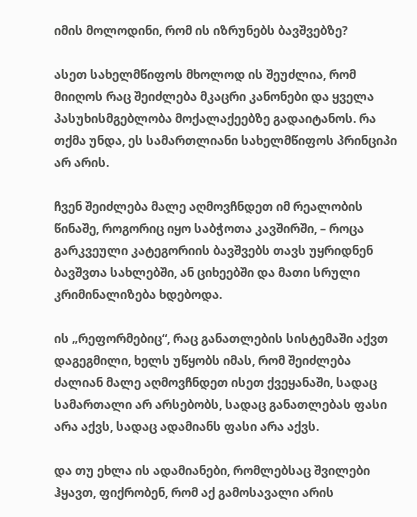იმის მოლოდინი, რომ ის იზრუნებს ბავშვებზე?

ასეთ სახელმწიფოს მხოლოდ ის შეუძლია, რომ მიიღოს რაც შეიძლება მკაცრი კანონები და ყველა პასუხისმგებლობა მოქალაქეებზე გადაიტანოს. რა თქმა უნდა, ეს სამართლიანი სახელმწიფოს პრინციპი არ არის.

ჩვენ შეიძლება მალე აღმოვჩნდეთ იმ რეალობის წინაშე, როგორიც იყო საბჭოთა კავშირში, – როცა გარკვეული კატეგორიის ბავშვებს თავს უყრიდნენ ბავშვთა სახლებში, ან ციხეებში და მათი სრული კრიმინალიზება ხდებოდა.

ის „რეფორმებიც“, რაც განათლების სისტემაში აქვთ დაგეგმილი, ხელს უწყობს იმას, რომ შეიძლება ძალიან მალე აღმოვჩნდეთ ისეთ ქვეყანაში, სადაც სამართალი არ არსებობს, სადაც განათლებას ფასი არა აქვს, სადაც ადამიანს ფასი არა აქვს.

და თუ ეხლა ის ადამიანები, რომლებსაც შვილები ჰყავთ, ფიქრობენ, რომ აქ გამოსავალი არის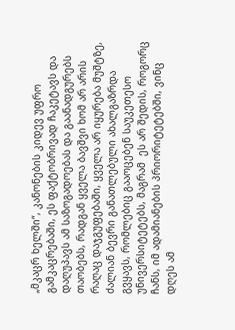„მკაცრ ხელში“, კანონების კიდევ უფრო გამკაცრებაში, ეს ფაქტობრივად ჩაკეტავს და დაღუპავს ამ საზოგადოებას და გაანადგურებს თაობებს, რადგან ყველა ბავშვი ხომ არ არის რაღაც დაჯგუფებაში, ყველა არ იყურება მუშტზე, ძალიან ბევრი განათლებული ახალგაზრდა გვყავს, რომლებიც გააოცებენ საუკეთესო უნივერსიტეტებს, მაგრამ  ეს არ შედის, როგორც ჩანს, იმ ადამიანების პრიორიტეტებში, ვინც დღეს ამ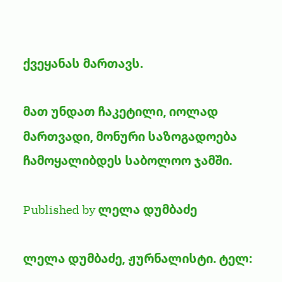ქვეყანას მართავს.

მათ უნდათ ჩაკეტილი, იოლად მართვადი, მონური საზოგადოება ჩამოყალიბდეს საბოლოო ჯამში.

Published by ლელა დუმბაძე

ლელა დუმბაძე, ჟურნალისტი. ტელ: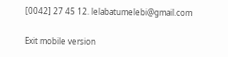[0042] 27 45 12. lelabatumelebi@gmail.com

Exit mobile version